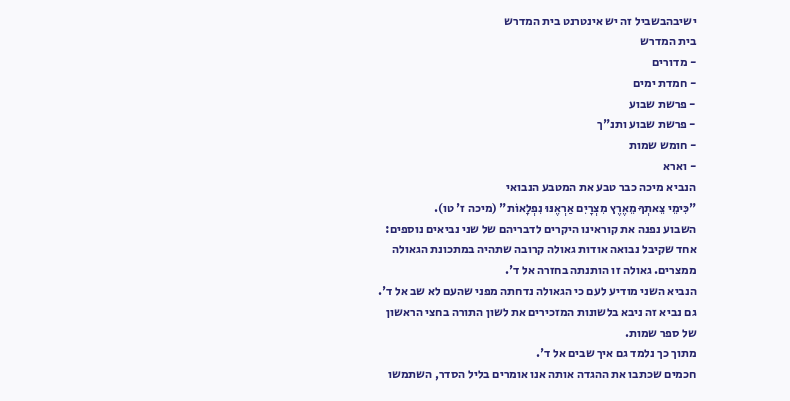ישיבהבשביל זה יש אינטרנט בית המדרש
בית המדרש
- מדורים
- חמדת ימים
- פרשת שבוע
- פרשת שבוע ותנ"ך
- חומש שמות
- וארא
הנביא מיכה כבר טבע את המטבע הנבואי
"כִּימֵי צֵאתְךָ מֵאֶרֶץ מִצְרָיִם אַרְאֶנּוּ נִפְלָאוֹת" (מיכה ז' טו).
השבוע נפנה את קוראינו היקרים לדבריהם של שני נביאים נוספים:
אחד שקיבל נבואה אודות גאולה קרובה שתהיה במתכונת הגאולה ממצרים. גאולה זו הותנתה בחזרה אל ד'.
הנביא השני מודיע לעם כי הגאולה נדחתה מפני שהעם לא שב אל ד'. גם נביא זה ניבא בלשונות המזכירים את לשון התורה בחצי הראשון של ספר שמות.
מתוך כך נלמד גם איך שבים אל ד'.
חכמים שכתבו את ההגדה אותה אנו אומרים בליל הסדר, השתמשו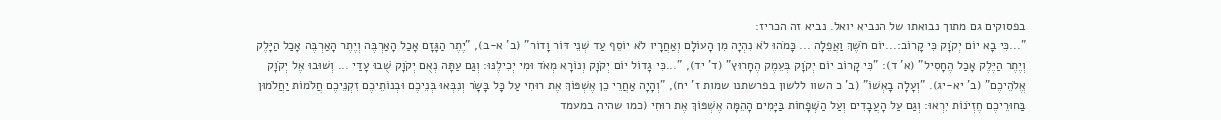בפסוקים גם מתוך נבואתו של הנביא יואל. נביא זה הכריז:
"...כִּי בָא יוֹם יְקֹוָק כִּי קָרוֹב:...יוֹם חֹשֶׁךְ וַאֲפֵלָה ... כָּמֹהוּ לֹא נִהְיָה מִן הָעוֹלָם וְאַחֲרָיו לֹא יוֹסֵף עַד שְׁנֵי דּוֹר וָדוֹר" (ב' א-ב), "יֶתֶר הַגָּזָם אָכַל הָאַרְבֶּה וְיֶתֶר הָאַרְבֶּה אָכַל הַיָּלֶק וְיֶתֶר הַיֶּלֶק אָכַל הֶחָסִיל" (א' ד): "כִּי קָרוֹב יוֹם יְקֹוָק בְּעֵמֶק הֶחָרוּץ" (ד' יד), "...כִּי גָדוֹל יוֹם יְקֹוָק וְנוֹרָא מְאֹד וּמִי יְכִילֶנּוּ: וְגַם עַתָּה נְאֻם יְקֹוָק שֻׁבוּ עָדַי ... וְשׁוּבוּ אֶל יְקֹוָק אֱלֹהֵיכֶם" (ב' יא-יג). "וְעָלָה בָאְשׁוֹ" (ב' כ השוו ללשון בפרשתנו שמות ז' יח), "וְהָיָה אַחֲרֵי כֵן אֶשְׁפּוֹךְ אֶת רוּחִי עַל כָּל בָּשָׂר וְנִבְּאוּ בְּנֵיכֶם וּבְנוֹתֵיכֶם זִקְנֵיכֶם חֲלֹמוֹת יַחֲלֹמוּן בַּחוּרֵיכֶם חֶזְיֹנוֹת יִרְאוּ: וְגַם עַל הָעֲבָדִים וְעַל הַשְּׁפָחוֹת בַּיָּמִים הָהֵמָּה אֶשְׁפּוֹךְ אֶת רוּחִי (כמו שהיה במעמד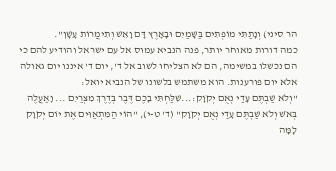הר סיני) וְנָתַתִּי מוֹפְתִים בַּשָּׁמַיִם וּבָאָרֶץ דָּם וָאֵשׁ וְתִימֲרוֹת עָשָׁן".
כמה דורות מאוחר יותר, פנה הנביא עמוס אל עם ישראל והודיע להם כי הם נכשלו במשימה, הם לא הצליחו לשוב אל ד', יום ד' איננו יום גאולה אלא יום פורענות. הוא משתמש בלשונו של הנביא יואל:
"וְלֹא שַׁבְתֶּם עָדַי נְאֻם יְקֹוָק:...שִׁלַּחְתִּי בָכֶם דֶּבֶר בְּדֶרֶךְ מִצְרַיִם ... וָאַעֲלֶה בְּאֹשׁ וְלֹא שַׁבְתֶּם עָדַי נְאֻם יְקֹוָק" (ד' ט-י), "הוֹי הַמִּתְאַוִּים אֶת יוֹם יְקֹוָק לָמָּה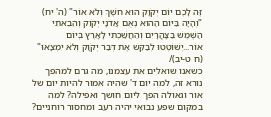זֶּה לָכֶם יוֹם יְקֹוָק הוּא חֹשֶׁךְ וְלֹא אוֹר" (ה' יח) "וְהָיָה בַּיּוֹם הַהוּא נְאֻם אֲדֹנָי יְקֹוִק וְהֵבֵאתִי הַשֶּׁמֶשׁ בַּצָּהֳרָיִם וְהַחֲשַׁכְתִּי לָאָרֶץ בְּיוֹם אוֹר...יְשׁוֹטְטוּ לְבַקֵּשׁ אֶת דְּבַר יְקֹוָק וְלֹא יִמְצָאוּ" (ח ט-יב)/
כשאנו שואלים את עצמנו, מה גרם למהפך נורא זה, למה יום ד' שהיה אמור להיות יום של אור וגאולה הפך ליום חושך ואפילה? למה במקום שפע נבואי יהיה רעב ומחסור רוחניים?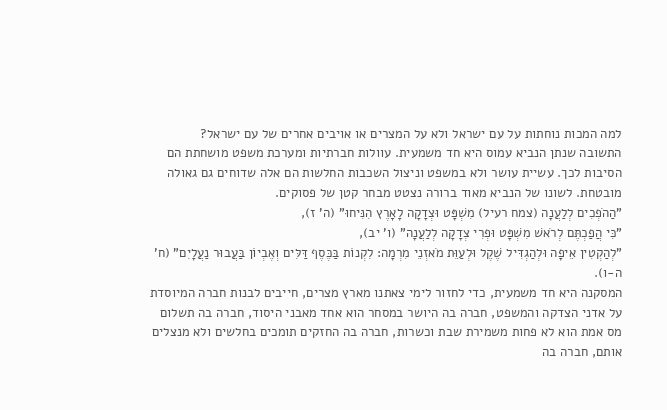למה המכות נוחתות על עם ישראל ולא על המצרים או אויבים אחרים של עם ישראל?
התשובה שנתן הנביא עמוס היא חד משמעית. עוולות חברתיות ומערכת משפט מושחתת הם הסיבות לכך. עשיית עושר ולא במשפט וניצול השכבות החלשות הם אלה שדוחים גם גאולה מובטחת. לשונו של הנביא מאוד ברורה נצטט מבחר קטן של פסוקים.
"הַהֹפְכִים לְלַעֲנָה (צמח רעיל) מִשְׁפָּט וּצְדָקָה לָאָרֶץ הִנִּיחוּ" (ה' ז),
"כִּי הֲפַכְתֶּם לְרֹאשׁ מִשְׁפָּט וּפְרִי צְדָקָה לְלַעֲנָה" (ו' יב),
"לְהַקְטִין אֵיפָה וּלְהַגְדִּיל שֶׁקֶל וּלְעַוֵּת מֹאזְנֵי מִרְמָה: לִקְנוֹת בַּכֶּסֶף דַּלִּים וְאֶבְיוֹן בַּעֲבוּר נַעֲלָיִם" (ח' ה-ו).
המסקנה היא חד משמעית, כדי לחזור לימי צאתנו מארץ מצרים, חייבים לבנות חברה המיוסדת על אדני הצדקה והמשפט, חברה בה היושר במסחר הוא אחד מאבני היסוד, חברה בה תשלום מס אמת הוא לא פחות משמירת שבת וכשרות, חברה בה החזקים תומכים בחלשים ולא מנצלים אותם, חברה בה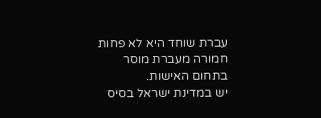עברת שוחד היא לא פחות חמורה מעברת מוסר בתחום האישות.
יש במדינת ישראל בסיס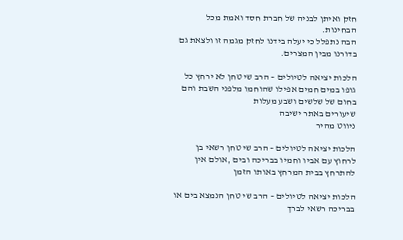חזק ואיתן לבניה של חברת חסד ואמת מכל הבחינות.
הבה נתפלל כי יעלה בידנו לחזק מגמה זו ולצאת גם בדורנו מבין המצרים.

הלכות יציאה לטיולים – הרב שי טחן לא ירחץ כל גופו במים חמים אפילו שהוחמו מלפני השבת והם בחום של שלשים ושבע מעלות
שיעורים באתר ישיבה
ניווט מהיר

הלכות יציאה לטיולים – הרב שי טחן רשאי בן לרחוץ עם אביו וחמיו בבריכה ובים ,אולם אין להתרחץ בבית המרחץ באותו הזמן

הלכות יציאה לטיולים – הרב שי טחן הנמצא בים או בבריכה רשאי לברך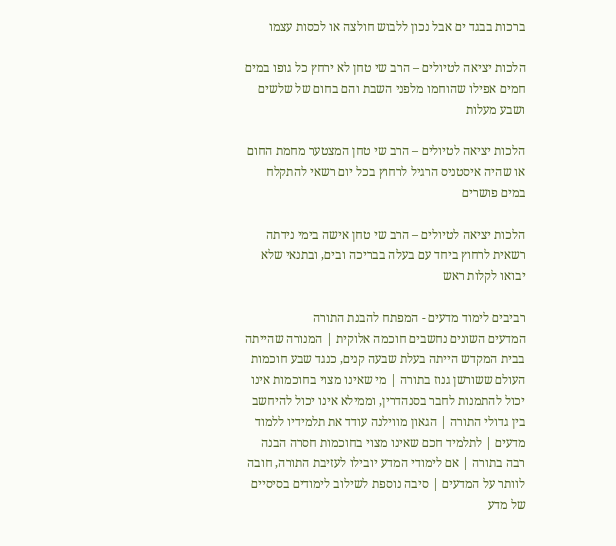ברכות בבגד ים אבל נכון ללבוש חולצה או לכסות עצמו

הלכות יציאה לטיולים – הרב שי טחן לא ירחץ כל גופו במים חמים אפילו שהוחמו מלפני השבת והם בחום של שלשים ושבע מעלות

הלכות יציאה לטיולים – הרב שי טחן המצטער מחמת החום או שהיה איסטניס הרגיל לרחוץ בכל יום רשאי להתקלח במים פושרים

הלכות יציאה לטיולים – הרב שי טחן אישה בימי נידתה רשאית לרחוץ ביחד עם בעלה בבריכה ובים, ובתנאי שלא יבואו לקלות ראש

רביבים לימוד מדעים - המפתח להבנת התורה
המדעים השונים נחשבים חוכמה אלוקית | המנורה שהייתה בבית המקדש הייתה בעלת שבעה קנים, כנגד שבע חוכמות העולם ששורשן גנוז בתורה | מי שאינו מצוי בחוכמות אינו יכול להתמנות לחבר בסנהדרין, וממילא אינו יכול להיחשב בין גדולי התורה | הגאון מווילנה עודד את תלמידיו ללמוד מדעים | לתלמיד חכם שאינו מצוי בחוכמות חסרה הבנה רבה בתורה | אם לימודי המדע יובילו לעזיבת התורה, חובה לוותר על המדעים | סיבה נוספת לשילוב לימודים בסיסיים של מדע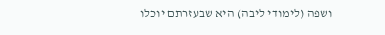ושפה (לימודי ליבה) היא שבעזרתם יוכלו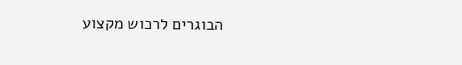הבוגרים לרכוש מקצוע